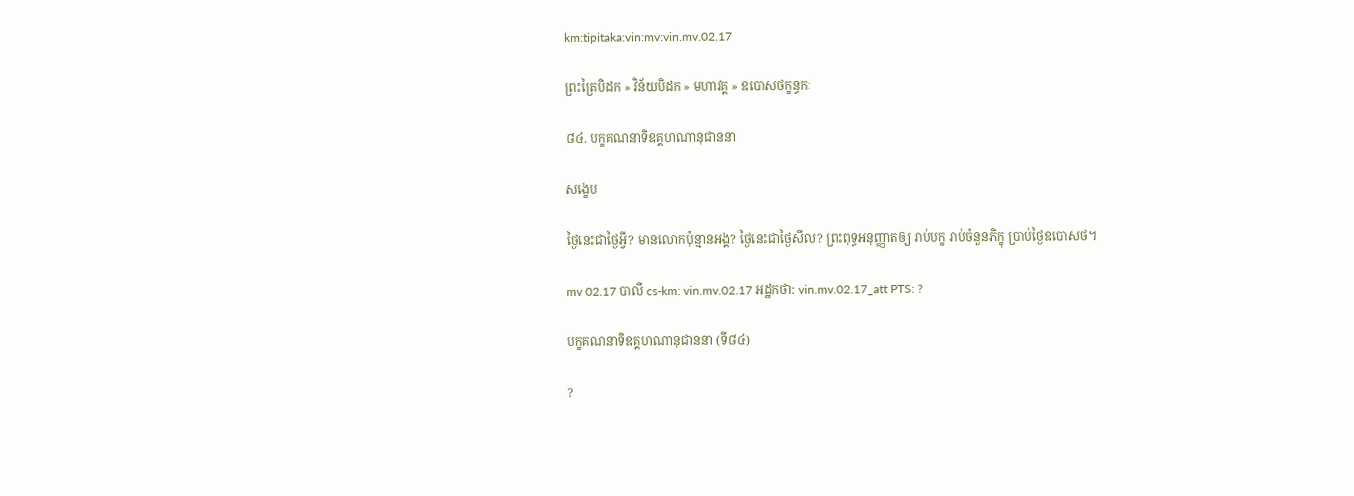km:tipitaka:vin:mv:vin.mv.02.17

ព្រះត្រៃបិដក » វិន័យបិដក » មហាវគ្គ » ឧបោសថក្ខន្ធកៈ

៨៤. បក្ខគណនាទិឧគ្គហណានុជាននា

សង្ខេប

ថ្ងៃនេះជាថ្ងៃអ្វី? មានលោកប៉ុន្មានអង្គ? ថ្ងៃនេះជាថ្ងៃសីល? ព្រះពុទ្ធអនុញ្ញាតឲ្យ រាប់បក្ខ រាប់ចំនួនភិក្ខុ ប្រាប់ថ្ងៃឧបោសថ។

mv 02.17 បាលី cs-km: vin.mv.02.17 អដ្ឋកថា: vin.mv.02.17_att PTS: ?

បក្ខគណនាទិឧគ្គហណានុជាននា (ទី៨៤)

?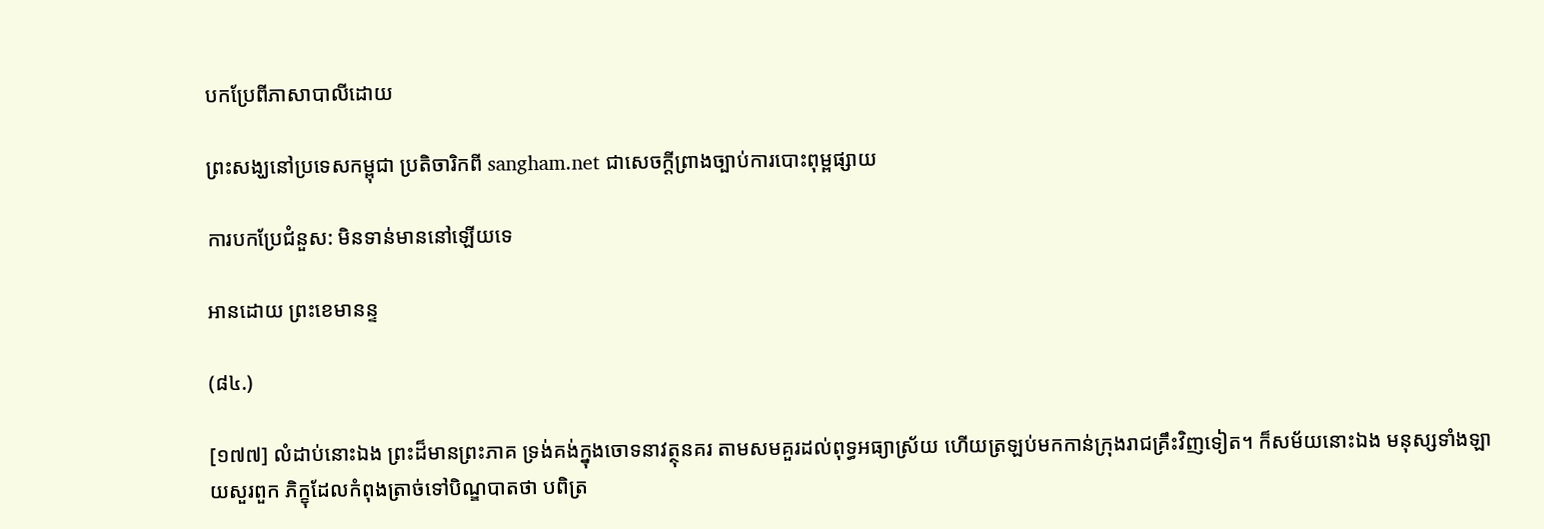បកប្រែពីភាសាបាលីដោយ

ព្រះសង្ឃនៅប្រទេសកម្ពុជា ប្រតិចារិកពី sangham.net ជាសេចក្តីព្រាងច្បាប់ការបោះពុម្ពផ្សាយ

ការបកប្រែជំនួស: មិនទាន់មាននៅឡើយទេ

អានដោយ ព្រះខេមានន្ទ

(៨៤.)

[១៧៧] លំដាប់នោះឯង ព្រះដ៏មានព្រះភាគ ទ្រង់គង់ក្នុងចោទនាវត្ថុនគរ តាមសមគួរដល់ពុទ្ធអធ្យាស្រ័យ ហើយត្រឡប់មកកាន់ក្រុងរាជគ្រឹះវិញទៀត។ ក៏សម័យនោះឯង មនុស្សទាំងឡាយសួរពួក ភិក្ខុដែលកំពុងត្រាច់ទៅបិណ្ឌបាតថា បពិត្រ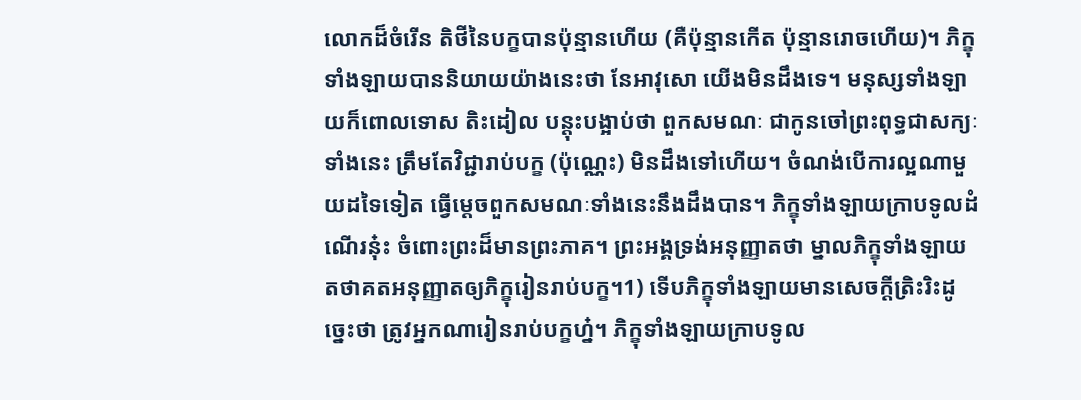លោកដ៏ចំរើន តិថីនៃបក្ខបានប៉ុន្មានហើយ (គឺប៉ុន្មានកើត ប៉ុន្មានរោចហើយ)។ ភិក្ខុទាំងឡាយបាននិយាយយ៉ាងនេះថា នែអាវុសោ យើងមិនដឹងទេ។ មនុស្សទាំងឡាយក៏ពោលទោស តិះដៀល បន្តុះបង្អាប់ថា ពួកសមណៈ ជាកូនចៅព្រះពុទ្ធជាសក្យៈទាំងនេះ ត្រឹមតែវិជ្ជារាប់បក្ខ (ប៉ុណ្ណេះ) មិនដឹងទៅហើយ។ ចំណង់បើការល្អណាមួយដទៃទៀត ធ្វើម្តេចពួកសមណៈទាំងនេះនឹងដឹងបាន។ ភិក្ខុទាំងឡាយក្រាបទូលដំណើរនុ៎ះ ចំពោះព្រះដ៏មានព្រះភាគ។ ព្រះអង្គទ្រង់អនុញ្ញាតថា ម្នាលភិក្ខុទាំងឡាយ តថាគតអនុញ្ញាតឲ្យភិក្ខុរៀនរាប់បក្ខ។1) ទើបភិក្ខុទាំងឡាយមានសេចក្តីត្រិះរិះដូច្នេះថា ត្រូវអ្នកណារៀនរាប់បក្ខហ្ន៎។ ភិក្ខុទាំងឡាយក្រាបទូល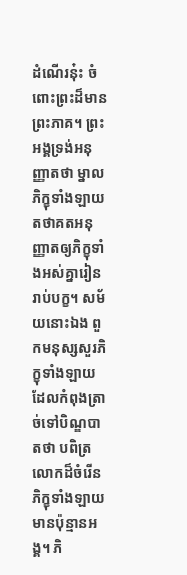ដំណើរនុ៎ះ ចំពោះព្រះដ៏មានព្រះភាគ។ ព្រះអង្គទ្រង់អនុញ្ញាតថា ម្នាលភិក្ខុទាំងឡាយ តថាគតអនុញ្ញាតឲ្យភិក្ខុទាំងអស់គ្នារៀនរាប់បក្ខ។ សម័យនោះឯង ពួកមនុស្សសួរភិក្ខុទាំងឡាយដែលកំពុងត្រាច់ទៅបិណ្ឌបាតថា បពិត្រលោកដ៏ចំរើន ភិក្ខុទាំងឡាយមានប៉ុន្មានអង្គ។ ភិ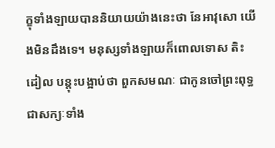ក្ខុទាំងឡាយបាននិយាយយ៉ាងនេះថា នែអាវុសោ យើងមិនដឹងទេ។ មនុស្សទាំងឡាយក៏ពោលទោស តិះដៀល បន្តុះបង្អាប់ថា ពួកសមណៈ ជាកូនចៅព្រះពុទ្ធជាសក្យៈទាំង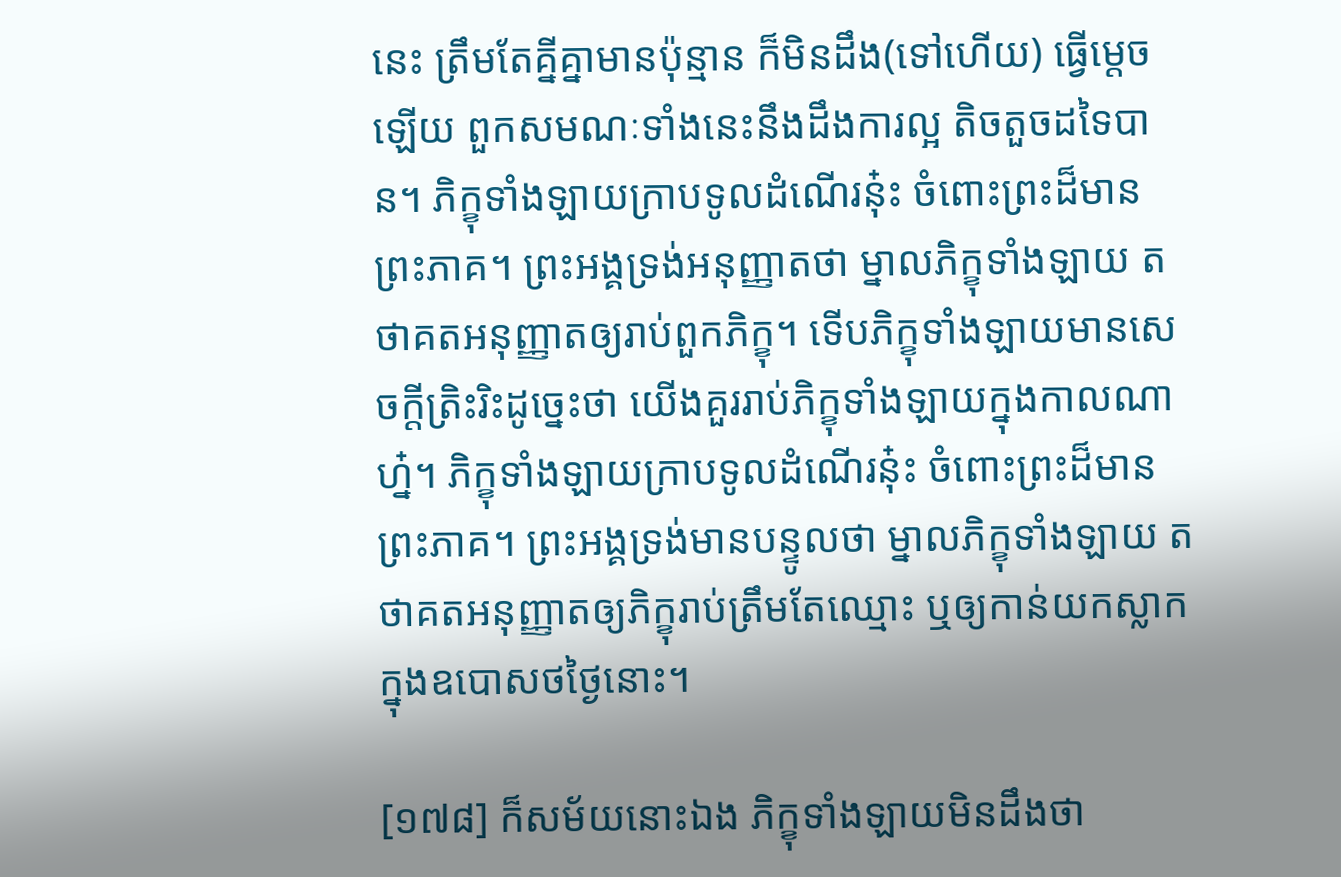នេះ ត្រឹមតែគ្នីគ្នាមានប៉ុន្មាន ក៏មិនដឹង(ទៅហើយ) ធ្វើម្តេចឡើយ ពួកសមណៈទាំងនេះនឹងដឹងការល្អ តិចតួចដទៃបាន។ ភិក្ខុទាំងឡាយក្រាបទូលដំណើរនុ៎ះ ចំពោះព្រះដ៏មានព្រះភាគ។ ព្រះអង្គទ្រង់អនុញ្ញាតថា ម្នាលភិក្ខុទាំងឡាយ តថាគតអនុញ្ញាតឲ្យរាប់ពួកភិក្ខុ។ ទើបភិក្ខុទាំងឡាយមានសេចក្តីត្រិះរិះដូច្នេះថា យើងគួររាប់ភិក្ខុទាំងឡាយក្នុងកាលណាហ្ន៎។ ភិក្ខុទាំងឡាយក្រាបទូលដំណើរនុ៎ះ ចំពោះព្រះដ៏មានព្រះភាគ។ ព្រះអង្គទ្រង់មានបន្ទូលថា ម្នាលភិក្ខុទាំងឡាយ តថាគតអនុញ្ញាតឲ្យភិក្ខុរាប់ត្រឹមតែឈ្មោះ ឬឲ្យកាន់យកស្លាកក្នុងឧបោសថថ្ងៃនោះ។

[១៧៨] ក៏សម័យនោះឯង ភិក្ខុទាំងឡាយមិនដឹងថា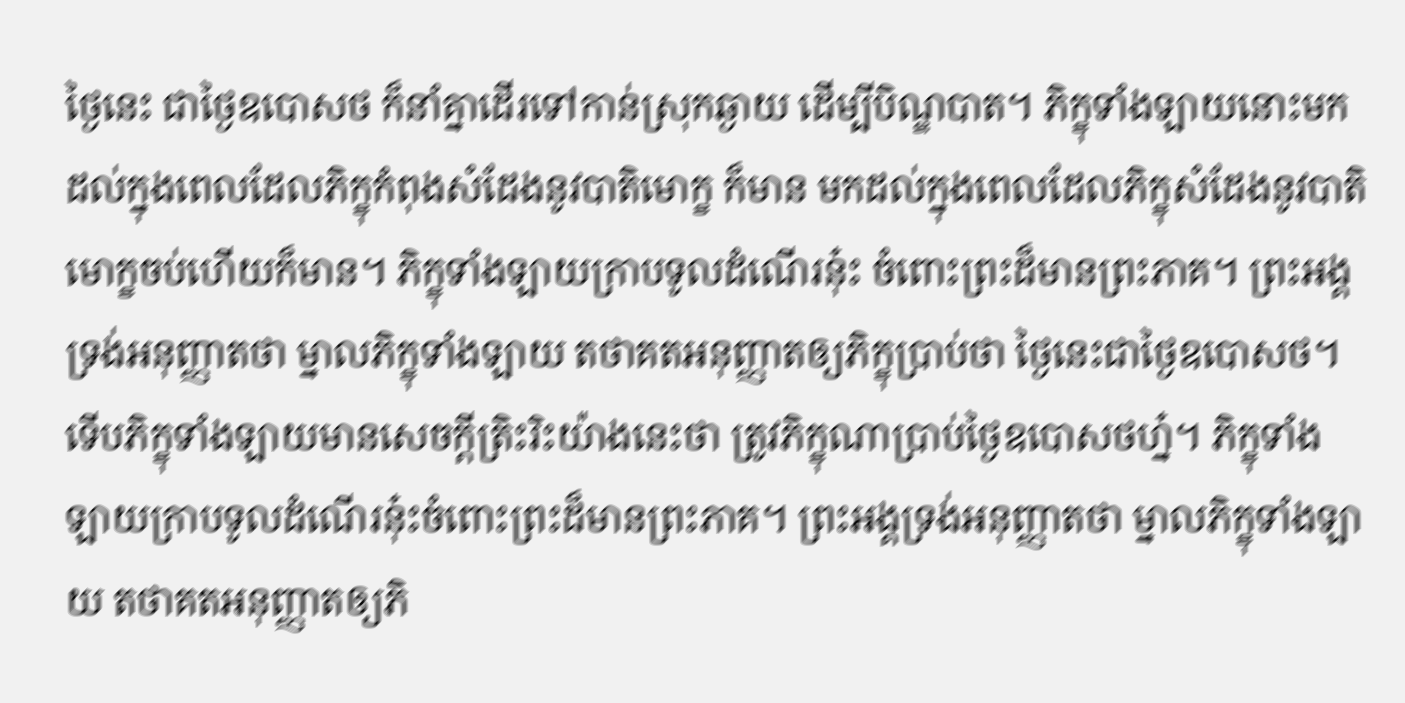ថ្ងៃនេះ ជាថ្ងៃឧបោសថ ក៏នាំគ្នាដើរទៅកាន់ស្រុកឆ្ងាយ ដើម្បីបិណ្ឌបាត។ ភិក្ខុទាំងឡាយនោះមកដល់ក្នុងពេលដែលភិក្ខុកំពុងសំដែងនូវបាតិមោក្ខ ក៏មាន មកដល់ក្នុងពេលដែលភិក្ខុសំដែងនូវបាតិមោក្ខចប់ហើយក៏មាន។ ភិក្ខុទាំងឡាយក្រាបទូលដំណើរនុ៎ះ ចំពោះព្រះដ៏មានព្រះភាគ។ ព្រះអង្គទ្រង់អនុញ្ញាតថា ម្នាលភិក្ខុទាំងឡាយ តថាគតអនុញ្ញាតឲ្យភិក្ខុប្រាប់ថា ថ្ងៃនេះជាថ្ងៃឧបោសថ។ ទើបភិក្ខុទាំងឡាយមានសេចក្តីត្រិះរិះយ៉ាងនេះថា ត្រូវភិក្ខុណាប្រាប់ថ្ងៃឧបោសថហ្ន៎។ ភិក្ខុទាំងឡាយក្រាបទូលដំណើរនុ៎ះចំពោះព្រះដ៏មានព្រះភាគ។ ព្រះអង្គទ្រង់អនុញ្ញាតថា ម្នាលភិក្ខុទាំងឡាយ តថាគតអនុញ្ញាតឲ្យភិ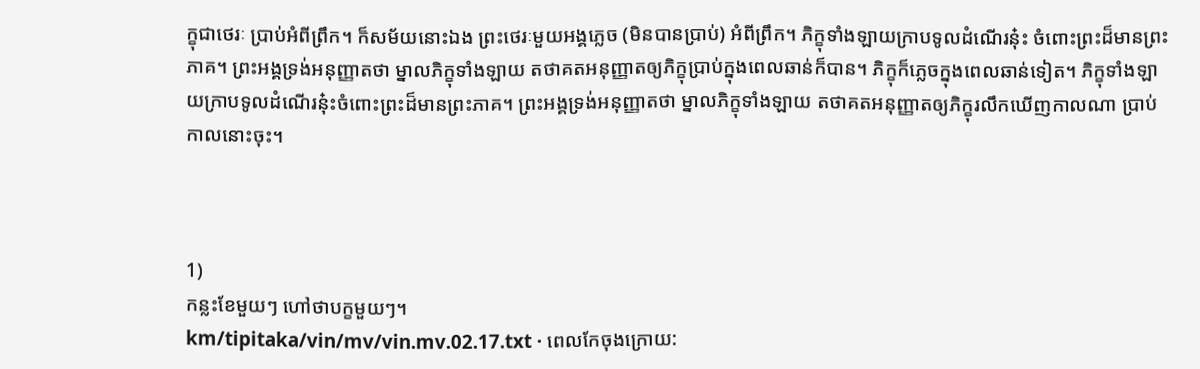ក្ខុជាថេរៈ ប្រាប់អំពីព្រឹក។ ក៏សម័យនោះឯង ព្រះថេរៈមួយអង្គភ្លេច (មិនបានប្រាប់) អំពីព្រឹក។ ភិក្ខុទាំងឡាយក្រាបទូលដំណើរនុ៎ះ ចំពោះព្រះដ៏មានព្រះភាគ។ ព្រះអង្គទ្រង់អនុញ្ញាតថា ម្នាលភិក្ខុទាំងឡាយ តថាគតអនុញ្ញាតឲ្យភិក្ខុប្រាប់ក្នុងពេលឆាន់ក៏បាន។ ភិក្ខុក៏ភ្លេចក្នុងពេលឆាន់ទៀត។ ភិក្ខុទាំងឡាយក្រាបទូលដំណើរនុ៎ះចំពោះព្រះដ៏មានព្រះភាគ។ ព្រះអង្គទ្រង់អនុញ្ញាតថា ម្នាលភិក្ខុទាំងឡាយ តថាគតអនុញ្ញាតឲ្យភិក្ខុរលឹកឃើញកាលណា ប្រាប់កាលនោះចុះ។



1)
កន្លះខែមួយៗ ហៅថាបក្ខមួយៗ។
km/tipitaka/vin/mv/vin.mv.02.17.txt · ពេលកែចុងក្រោយ: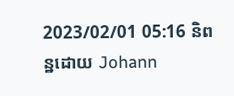2023/02/01 05:16 និពន្ឋដោយ Johann